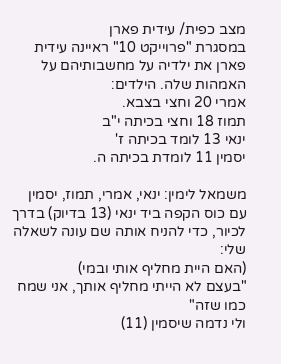מצב כפית/ עידית פארן
במסגרת "פרוייקט 10" ראיינה עידית פארן את ילדיה על מחשבותיהם על האמהות שלה. הילדים:
אמרי 20 וחצי בצבא.
תמוז 18 וחצי בכיתה י"ב
ינאי 13 לומד בכיתה ז'
יסמין 11 לומדת בכיתה ה.

משמאל לימין: ינאי, אמרי, תמוז, יסמין
עם כוס הקפה ביד ינאי (13 בדיוק) בדרך לכיור, כדי להניח אותה שם עונה לשאלה שלי:
(האם היית מחליף אותי ובמי)
"בעצם לא הייתי מחליף אותך, אני שמח כמו שזה"
ולי נדמה שיסמין (11)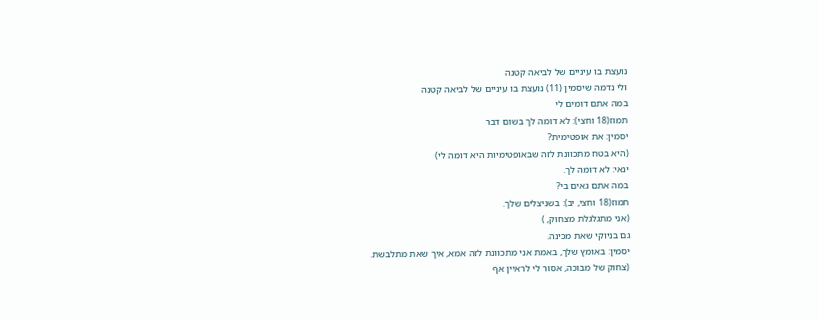נועצת בו עיניים של לביאה קטנה
ולי נדמה שיסמין (11) נועצת בו עיניים של לביאה קטנה
במה אתם דומים לי
תמוז(18 וחצי): לא דומה לך בשום דבר
יסמין: את אופטימית?
(היא בטח מתכוונת לזה שבאופטימיות היא דומה לי)
ינאי: לא דומה לך.
במה אתם גאים בי?
תמוז(18 וחצי, יב): בשניצלים שלך.
(אני מתגלגלת מצחוק, )
גם בניוקי שאת מכינה.
יסמין: באומץ שלך, באמת אני מתכוונת לזה אמא, איך שאת מתלבשת.
(צחוק של מבוכה, אסור לי לראיין אף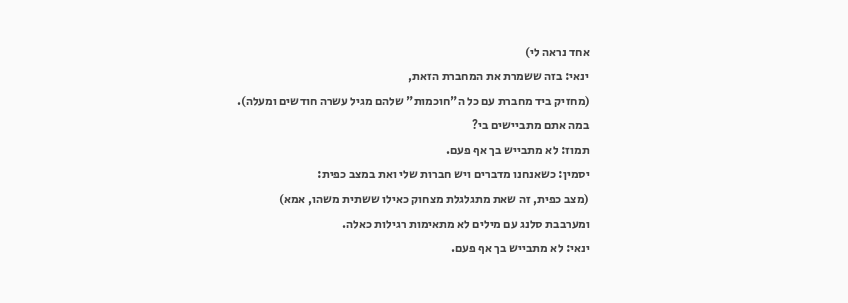אחד נראה לי)
ינאי: בזה ששמרת את המחברת הזאת,
(מחזיק ביד מחברת עם כל ה"חוכמות" שלהם מגיל עשרה חודשים ומעלה).
במה אתם מתביישים בי?
תמוז: לא מתבייש בך אף פעם.
יסמין: כשאנחנו מדברים ויש חברות שלי ואת במצב כפית:
(מצב כפית, זה שאת מתגלגלת מצחוק כאילו ששתית משהו, אמא)
ומערבבת סלנג עם מילים לא מתאימות רגילות כאלה.
ינאי: לא מתבייש בך אף פעם.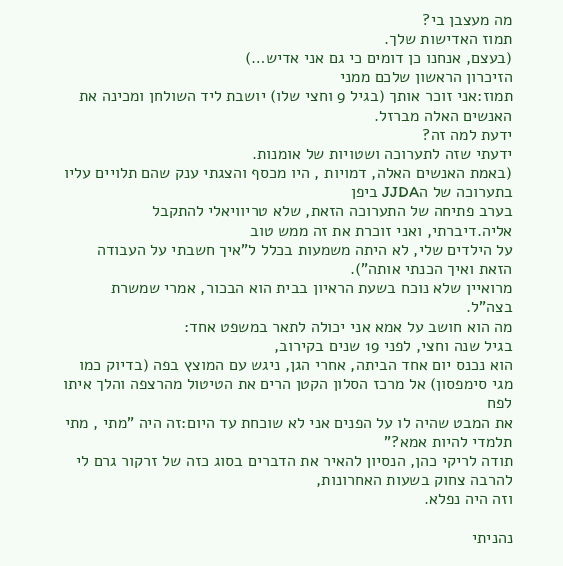מה מעצבן בי?
תמוז האדישות שלך.
(בעצם, אנחנו כן דומים כי גם אני אדיש…)
הזיכרון הראשון שלכם ממני
תמוז:אני זוכר אותך (בגיל 9 וחצי שלו) יושבת ליד השולחן ומכינה את האנשים האלה מברזל.
ידעת למה זה?
ידעתי שזה לתערוכה ושטויות של אומנות.
(באמת האנשים האלה, דמויות , היו מכסף והצגתי ענק שהם תלויים עליו בתערוכה של הJJDA ביפן
בערב פתיחה של התערוכה הזאת, שלא טריוויאלי להתקבל אליה.דיברתי, ואני זוכרת את זה ממש טוב
על הילדים שלי, לא היתה משמעות בכלל ל"איך חשבתי על העבודה הזאת ואיך הכנתי אותה").
מרואיין שלא נוכח בשעת הראיון בבית הוא הבכור, אמרי שמשרת בצה"ל.
מה הוא חושב על אמא אני יכולה לתאר במשפט אחד:
בגיל שנה וחצי, לפני 19 שנים בקירוב,
הוא נכנס יום אחד הביתה, אחרי הגן, ניגש עם המוצץ בפה (בדיוק כמו מגי סימפסון) אל מרכז הסלון הקטן הרים את הטיטול מהרצפה והלך איתו לפח
את המבט שהיה לו על הפנים אני לא שוכחת עד היום:זה היה "מתי , מתי תלמדי להיות אמא?"
תודה לריקי כהן, הנסיון להאיר את הדברים בסוג כזה של זרקור גרם לי להרבה צחוק בשעות האחרונות,
וזה היה נפלא.

נהניתי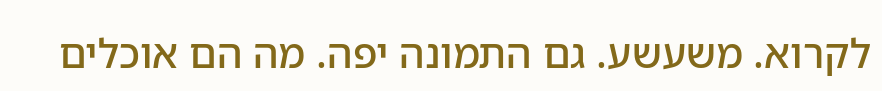לקרוא. משעשע. גם התמונה יפה. מה הם אוכלים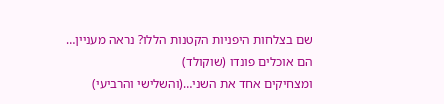שם בצלחות היפניות הקטנות הללו? נראה מעניין…
הם אוכלים פונדו (שוקולד)
ומצחיקים אחד את השני…(והשלישי והרביעי)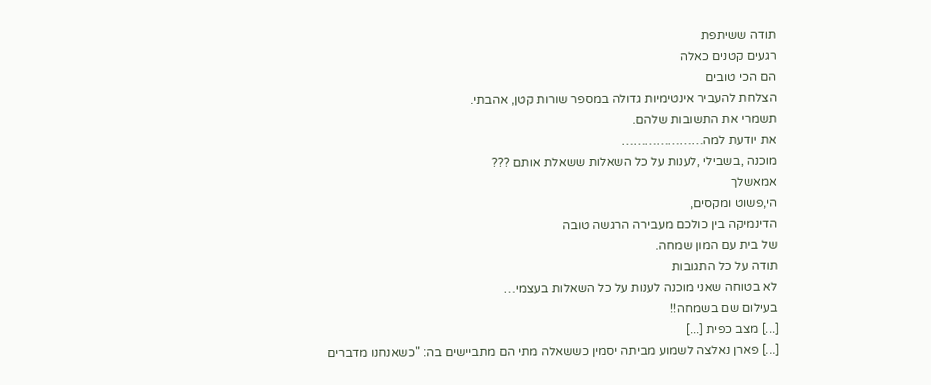תודה ששיתפת
רגעים קטנים כאלה
הם הכי טובים
הצלחת להעביר אינטימיות גדולה במספר שורות קטן, אהבתי.
תשמרי את התשובות שלהם.
את יודעת למה…………………
מוכנה ,בשבילי ,לענות על כל השאלות ששאלת אותם ???
אמאשלך
הי,פשוט ומקסים,
הדינמיקה בין כולכם מעבירה הרגשה טובה
של בית עם המון שמחה.
תודה על כל התגובות
לא בטוחה שאני מוכנה לענות על כל השאלות בעצמי…
בעילום שם בשמחה!!
[...] מצב כפית [...]
[...] פארן נאלצה לשמוע מביתה יסמין כששאלה מתי הם מתביישים בה: "כשאנחנו מדברים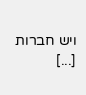ויש חברות [...]